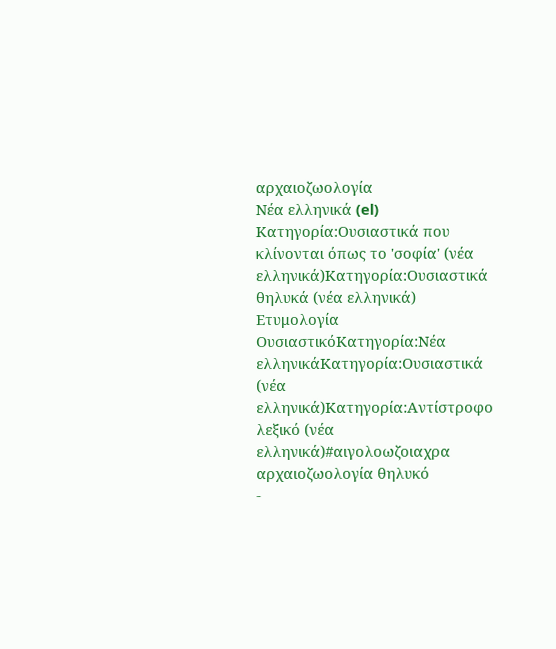αρχαιοζωολογία
Νέα ελληνικά (el)
Κατηγορία:Ουσιαστικά που κλίνονται όπως το 'σοφία' (νέα ελληνικά)Κατηγορία:Ουσιαστικά θηλυκά (νέα ελληνικά)
Ετυμολογία
ΟυσιαστικόΚατηγορία:Νέα ελληνικάΚατηγορία:Ουσιαστικά (νέα ελληνικά)Κατηγορία:Αντίστροφο λεξικό (νέα ελληνικά)#αιγολοωζοιαχρα
αρχαιοζωολογία θηλυκό
-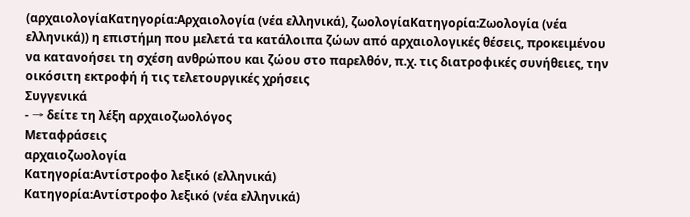(αρχαιολογίαΚατηγορία:Αρχαιολογία (νέα ελληνικά), ζωολογίαΚατηγορία:Ζωολογία (νέα ελληνικά)) η επιστήμη που μελετά τα κατάλοιπα ζώων από αρχαιολογικές θέσεις, προκειμένου να κατανοήσει τη σχέση ανθρώπου και ζώου στο παρελθόν, π.χ. τις διατροφικές συνήθειες, την οικόσιτη εκτροφή ή τις τελετουργικές χρήσεις
Συγγενικά
- → δείτε τη λέξη αρχαιοζωολόγος
Μεταφράσεις
αρχαιοζωολογία
Κατηγορία:Αντίστροφο λεξικό (ελληνικά)
Κατηγορία:Αντίστροφο λεξικό (νέα ελληνικά)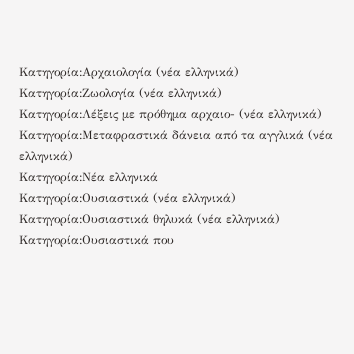Κατηγορία:Αρχαιολογία (νέα ελληνικά)
Κατηγορία:Ζωολογία (νέα ελληνικά)
Κατηγορία:Λέξεις με πρόθημα αρχαιο- (νέα ελληνικά)
Κατηγορία:Μεταφραστικά δάνεια από τα αγγλικά (νέα ελληνικά)
Κατηγορία:Νέα ελληνικά
Κατηγορία:Ουσιαστικά (νέα ελληνικά)
Κατηγορία:Ουσιαστικά θηλυκά (νέα ελληνικά)
Κατηγορία:Ουσιαστικά που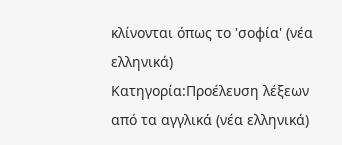κλίνονται όπως το 'σοφία' (νέα ελληνικά)
Κατηγορία:Προέλευση λέξεων από τα αγγλικά (νέα ελληνικά)